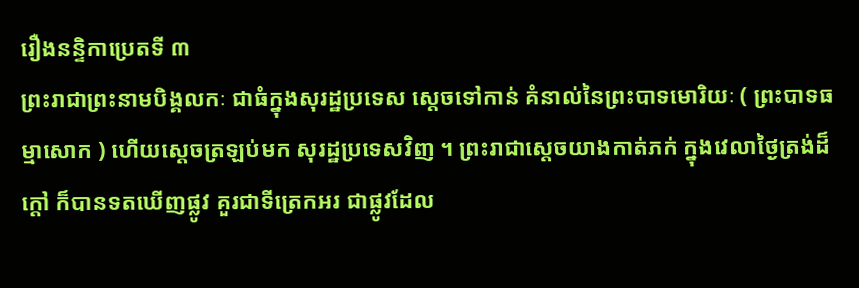រឿងនន្ទិកាប្រេតទី ៣
ព្រះរាជាព្រះនាមបិង្គលកៈ ជាធំក្នុងសុរដ្ឋប្រទេស ស្តេចទៅកាន់ គំនាល់នៃព្រះបាទមោរិយៈ ( ព្រះបាទធម្មាសោក ) ហើយស្តេចត្រឡប់មក សុរដ្ឋប្រទេសវិញ ។ ព្រះរាជាស្តេចយាងកាត់ភក់ ក្នុងវេលាថ្ងៃត្រង់ដ៏ក្តៅ ក៏បានទតឃើញផ្លូវ គួរជាទីត្រេកអរ ជាផ្លូវដែល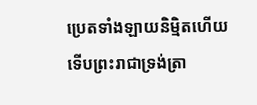ប្រេតទាំងឡាយនិម្មិតហើយ ទើបព្រះរាជាទ្រង់ត្រា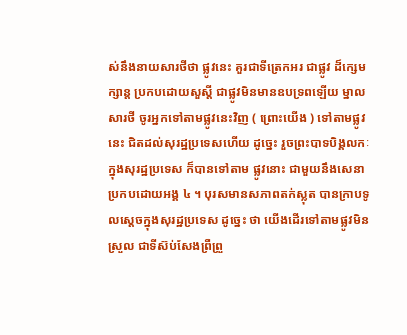ស់នឹងនាយសារថីថា ផ្លូវនេះ គួរជាទីត្រេកអរ ជាផ្លូវ ដ៏ក្សេមក្សាន្ត ប្រកបដោយសួស្តី ជាផ្លូវមិនមានឧបទ្រពឡើយ ម្នាលសារថី ចូរអ្នកទៅតាមផ្លូវនេះវិញ ( ព្រោះយើង ) ទៅតាមផ្លូវនេះ ជិតដល់សុរដ្ឋប្រទេសហើយ ដូច្នេះ រួចព្រះបាទបិង្គលកៈក្នុងសុរដ្ឋប្រទេស ក៏បានទៅតាម ផ្លូវនោះ ជាមួយនឹងសេនាប្រកបដោយអង្គ ៤ ។ បុរសមានសភាពតក់ស្លុត បានក្រាបទូលស្តេចក្នុងសុរដ្ឋប្រទេស ដូច្នេះ ថា យើងដើរទៅតាមផ្លូវមិនស្រួល ជាទីស៊ប់សែងព្រឺព្រួ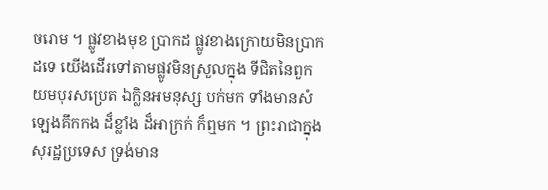ចរោម ។ ផ្លូវខាងមុខ ប្រាកដ ផ្លូវខាងក្រោយមិនប្រាកដទេ យើងដើរទៅតាមផ្លូវមិនស្រួលក្នុង ទីជិតនៃពួកយមបុរសប្រេត ឯក្លិនអមនុស្ស បក់មក ទាំងមានសំឡេងគឹកកង ដ៏ខ្លាំង ដ៏អាក្រក់ ក៏ឮមក ។ ព្រះរាជាក្នុងសុរដ្ឋប្រទេស ទ្រង់មាន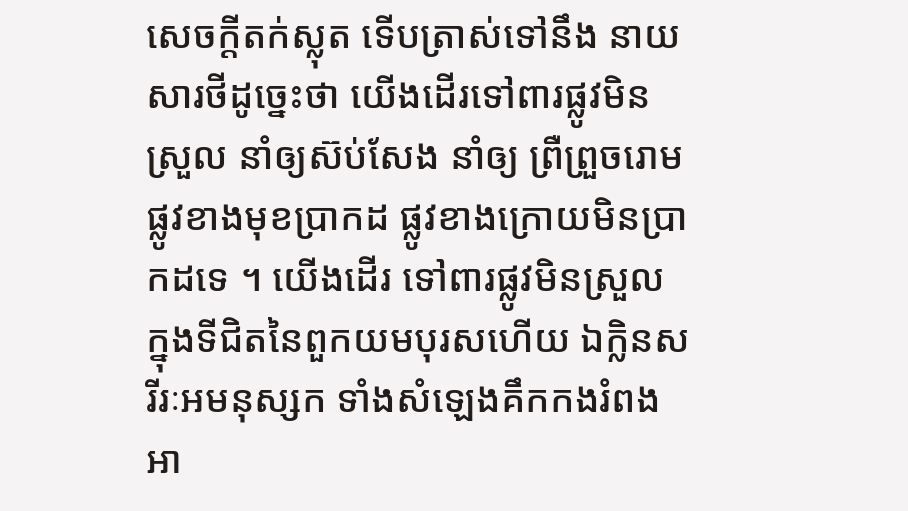សេចក្តីតក់ស្លុត ទើបត្រាស់ទៅនឹង នាយសារថីដូច្នេះថា យើងដើរទៅពារផ្លូវមិនស្រួល នាំឲ្យស៊ប់សែង នាំឲ្យ ព្រឺព្រួចរោម ផ្លូវខាងមុខប្រាកដ ផ្លូវខាងក្រោយមិនប្រាកដទេ ។ យើងដើរ ទៅពារផ្លូវមិនស្រួល ក្នុងទីជិតនៃពួកយមបុរសហើយ ឯក្លិនសរីរៈអមនុស្សក ទាំងសំឡេងគឹកកងរំពងអា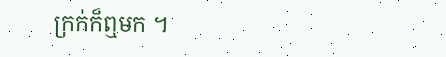ក្រក់ក៏ឮមក ។